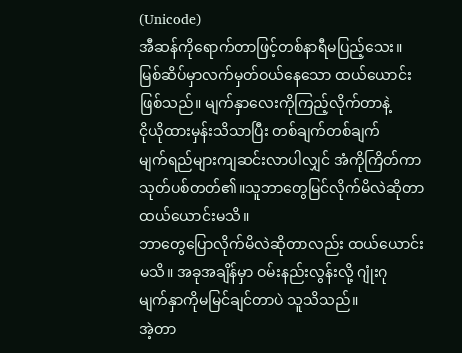(Unicode)
အီဆန်ကိုရောက်တာဖြင့်တစ်နာရီမပြည့်သေး။
မြစ်ဆိပ်မှာလက်မှတ်ဝယ်နေသော ထယ်ယောင်း
ဖြစ်သည်။ မျက်နှာလေးကိုကြည့်လိုက်တာနဲ့
ငိုယိုထားမှန်းသိသာပြီး တစ်ချက်တစ်ချက်
မျက်ရည်များကျဆင်းလာပါလျှင် အံကိုကြိတ်ကာ
သုတ်ပစ်တတ်၏။သူဘာတွေမြင်လိုက်မိလဲဆိုတာ ထယ်ယောင်းမသိ။
ဘာတွေပြောလိုက်မိလဲဆိုတာလည်း ထယ်ယောင်း
မသိ။ အခုအချိန်မှာ ဝမ်းနည်းလွန်းလို့ ဂျုံးဂု
မျက်နှာကိုမမြင်ချင်တာပဲ သူသိသည်။
အဲ့တာ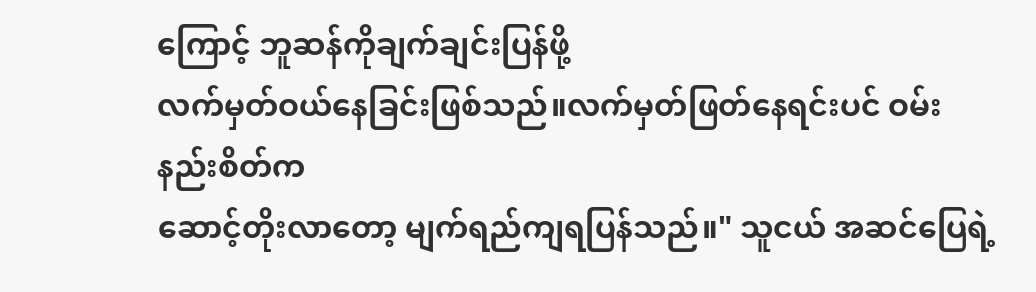ကြောင့် ဘူဆန်ကိုချက်ချင်းပြန်ဖို့
လက်မှတ်ဝယ်နေခြင်းဖြစ်သည်။လက်မှတ်ဖြတ်နေရင်းပင် ဝမ်းနည်းစိတ်က
ဆောင့်တိုးလာတော့ မျက်ရည်ကျရပြန်သည်။" သူငယ် အဆင်ပြေရဲ့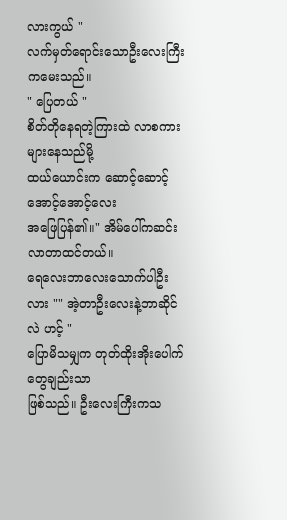လားကွယ် "
လက်မှတ်ရောင်းသောဦးလေးကြီးကမေးသည်။
" ပြေတယ် "
စိတ်တိုနေရတဲ့ကြားထဲ လာစကားများနေသည်မို့
ထယ်ယောင်းက ဆောင့်ဆောင့်အောင့်အောင့်လေး
အဖြေပြန်၏။" အိမ်ပေါ်ကဆင်းလာတာထင်တယ်။
ရေလေးဘာလေးသောက်ပါဦးလား "" အဲ့တာဦးလေးနဲ့ဘာဆိုင်လဲ ဟင့် "
ပြောမိသမျှက တုတ်ထိုးအိုးပေါက်တွေချည်းသာ
ဖြစ်သည်။ ဦးလေးကြီးကသ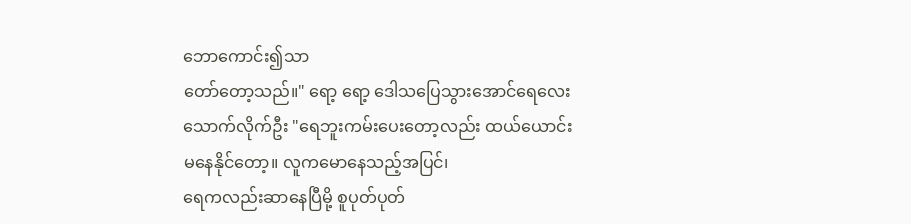ဘောကောင်း၍သာ
တော်တော့သည်။" ရော့ ရော့ ဒေါသပြေသွားအောင်ရေလေး
သောက်လိုက်ဦး "ရေဘူးကမ်းပေးတော့လည်း ထယ်ယောင်း
မနေနိုင်တော့။ လူကမောနေသည့်အပြင်၊
ရေကလည်းဆာနေပြီမို့ စူပုတ်ပုတ်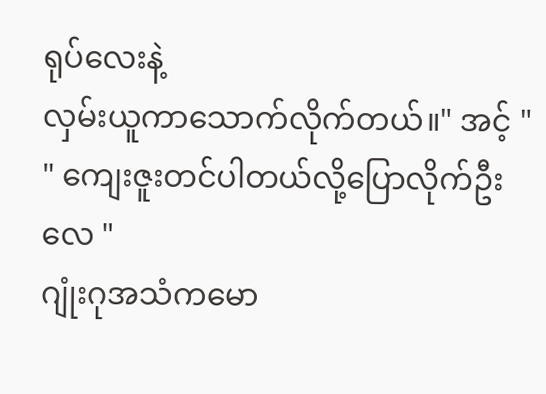ရုပ်လေးနဲ့
လှမ်းယူကာသောက်လိုက်တယ်။" အင့် "
" ကျေးဇူးတင်ပါတယ်လို့ပြောလိုက်ဦးလေ "
ဂျုံးဂုအသံကမော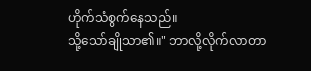ဟိုက်သံစွက်နေသည်။
သို့သော်ချိုသာ၏။" ဘာလို့လိုက်လာတာ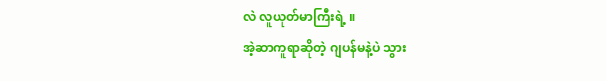လဲ လူယုတ်မာကြီးရဲ့ ။
အဲ့ဆာကူရာဆိုတဲ့ ဂျပန်မနဲ့ပဲ သွား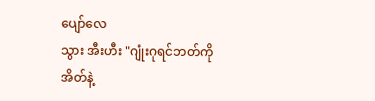ပျော်လေ
သွား အီးဟီး "ဂျုံးဂုရင်ဘတ်ကို အိတ်နဲ့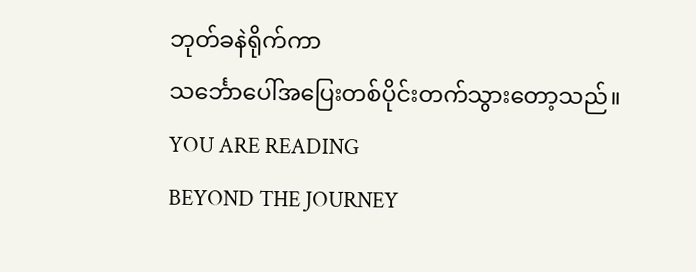ဘုတ်ခနဲရိုက်ကာ
သင်္ဘောပေါ်အပြေးတစ်ပိုင်းတက်သွားတော့သည်။
YOU ARE READING
BEYOND THE JOURNEY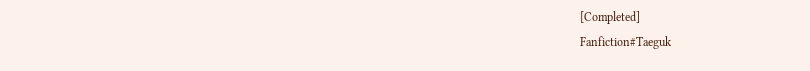[Completed]
Fanfiction#Taeguk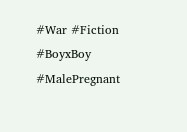#War #Fiction #BoyxBoy #MalePregnant